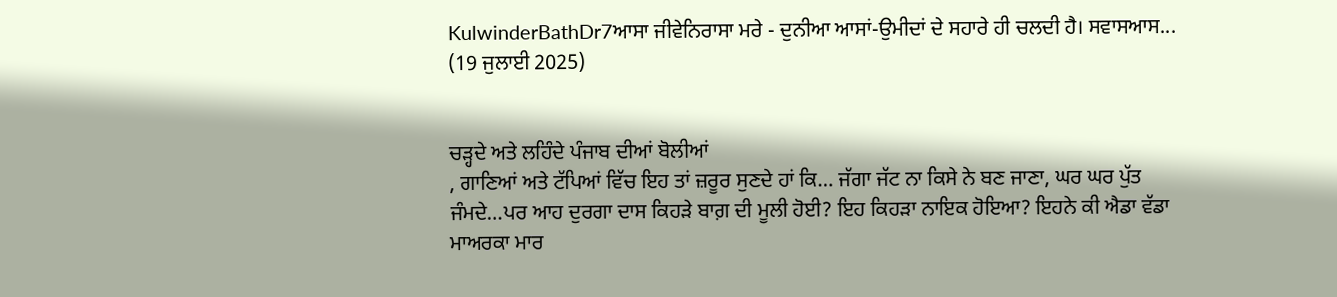KulwinderBathDr7ਆਸਾ ਜੀਵੇਨਿਰਾਸਾ ਮਰੇ - ਦੁਨੀਆ ਆਸਾਂ-ਉਮੀਦਾਂ ਦੇ ਸਹਾਰੇ ਹੀ ਚਲਦੀ ਹੈ। ਸਵਾਸਆਸ...
(19 ਜੁਲਾਈ 2025)


ਚੜ੍ਹਦੇ ਅਤੇ ਲਹਿੰਦੇ ਪੰਜਾਬ ਦੀਆਂ ਬੋਲੀਆਂ
, ਗਾਣਿਆਂ ਅਤੇ ਟੱਪਿਆਂ ਵਿੱਚ ਇਹ ਤਾਂ ਜ਼ਰੂਰ ਸੁਣਦੇ ਹਾਂ ਕਿ… ਜੱਗਾ ਜੱਟ ਨਾ ਕਿਸੇ ਨੇ ਬਣ ਜਾਣਾ, ਘਰ ਘਰ ਪੁੱਤ ਜੰਮਦੇ…ਪਰ ਆਹ ਦੁਰਗਾ ਦਾਸ ਕਿਹੜੇ ਬਾਗ਼ ਦੀ ਮੂਲੀ ਹੋਈ? ਇਹ ਕਿਹੜਾ ਨਾਇਕ ਹੋਇਆ? ਇਹਨੇ ਕੀ ਐਡਾ ਵੱਡਾ ਮਾਅਰਕਾ ਮਾਰ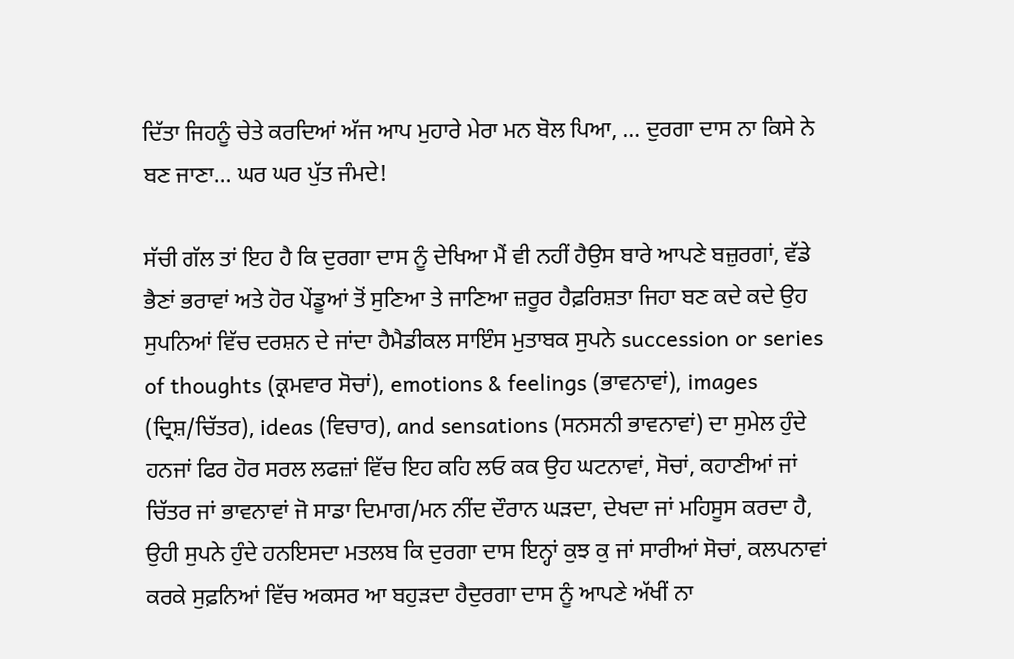ਦਿੱਤਾ ਜਿਹਨੂੰ ਚੇਤੇ ਕਰਦਿਆਂ ਅੱਜ ਆਪ ਮੁਹਾਰੇ ਮੇਰਾ ਮਨ ਬੋਲ ਪਿਆ, … ਦੁਰਗਾ ਦਾਸ ਨਾ ਕਿਸੇ ਨੇ ਬਣ ਜਾਣਾ… ਘਰ ਘਰ ਪੁੱਤ ਜੰਮਦੇ!

ਸੱਚੀ ਗੱਲ ਤਾਂ ਇਹ ਹੈ ਕਿ ਦੁਰਗਾ ਦਾਸ ਨੂੰ ਦੇਖਿਆ ਮੈਂ ਵੀ ਨਹੀਂ ਹੈਉਸ ਬਾਰੇ ਆਪਣੇ ਬਜ਼ੁਰਗਾਂ, ਵੱਡੇ ਭੈਣਾਂ ਭਰਾਵਾਂ ਅਤੇ ਹੋਰ ਪੇਂਡੂਆਂ ਤੋਂ ਸੁਣਿਆ ਤੇ ਜਾਣਿਆ ਜ਼ਰੂਰ ਹੈਫ਼ਰਿਸ਼ਤਾ ਜਿਹਾ ਬਣ ਕਦੇ ਕਦੇ ਉਹ ਸੁਪਨਿਆਂ ਵਿੱਚ ਦਰਸ਼ਨ ਦੇ ਜਾਂਦਾ ਹੈਮੈਡੀਕਲ ਸਾਇੰਸ ਮੁਤਾਬਕ ਸੁਪਨੇ succession or series of thoughts (ਕ੍ਰਮਵਾਰ ਸੋਚਾਂ), emotions & feelings (ਭਾਵਨਾਵਾਂ), images (ਦ੍ਰਿਸ਼/ਚਿੱਤਰ), ideas (ਵਿਚਾਰ), and sensations (ਸਨਸਨੀ ਭਾਵਨਾਵਾਂ) ਦਾ ਸੁਮੇਲ ਹੁੰਦੇ ਹਨਜਾਂ ਫਿਰ ਹੋਰ ਸਰਲ ਲਫਜ਼ਾਂ ਵਿੱਚ ਇਹ ਕਹਿ ਲਓ ਕਕ ਉਹ ਘਟਨਾਵਾਂ, ਸੋਚਾਂ, ਕਹਾਣੀਆਂ ਜਾਂ ਚਿੱਤਰ ਜਾਂ ਭਾਵਨਾਵਾਂ ਜੋ ਸਾਡਾ ਦਿਮਾਗ/ਮਨ ਨੀਂਦ ਦੌਰਾਨ ਘੜਦਾ, ਦੇਖਦਾ ਜਾਂ ਮਹਿਸੂਸ ਕਰਦਾ ਹੈ, ਉਹੀ ਸੁਪਨੇ ਹੁੰਦੇ ਹਨਇਸਦਾ ਮਤਲਬ ਕਿ ਦੁਰਗਾ ਦਾਸ ਇਨ੍ਹਾਂ ਕੁਝ ਕੁ ਜਾਂ ਸਾਰੀਆਂ ਸੋਚਾਂ, ਕਲਪਨਾਵਾਂ ਕਰਕੇ ਸੁਫ਼ਨਿਆਂ ਵਿੱਚ ਅਕਸਰ ਆ ਬਹੁੜਦਾ ਹੈਦੁਰਗਾ ਦਾਸ ਨੂੰ ਆਪਣੇ ਅੱਖੀਂ ਨਾ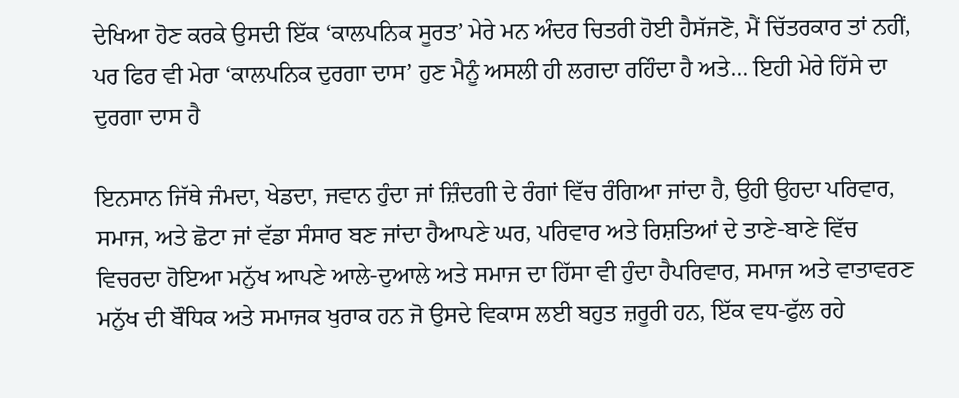ਦੇਖਿਆ ਹੋਣ ਕਰਕੇ ਉਸਦੀ ਇੱਕ ‘ਕਾਲਪਨਿਕ ਸੂਰਤ’ ਮੇਰੇ ਮਨ ਅੰਦਰ ਚਿਤਰੀ ਹੋਈ ਹੈਸੱਜਣੋ, ਮੈਂ ਚਿੱਤਰਕਾਰ ਤਾਂ ਨਹੀਂ, ਪਰ ਫਿਰ ਵੀ ਮੇਰਾ ‘ਕਾਲਪਨਿਕ ਦੁਰਗਾ ਦਾਸ’ ਹੁਣ ਮੈਨੂੰ ਅਸਲੀ ਹੀ ਲਗਦਾ ਰਹਿੰਦਾ ਹੈ ਅਤੇ… ਇਹੀ ਮੇਰੇ ਹਿੱਸੇ ਦਾ ਦੁਰਗਾ ਦਾਸ ਹੈ

ਇਨਸਾਨ ਜਿੱਥੇ ਜੰਮਦਾ, ਖੇਡਦਾ, ਜਵਾਨ ਹੁੰਦਾ ਜਾਂ ਜ਼ਿੰਦਗੀ ਦੇ ਰੰਗਾਂ ਵਿੱਚ ਰੰਗਿਆ ਜਾਂਦਾ ਹੈ, ਉਹੀ ਉਹਦਾ ਪਰਿਵਾਰ, ਸਮਾਜ, ਅਤੇ ਛੋਟਾ ਜਾਂ ਵੱਡਾ ਸੰਸਾਰ ਬਣ ਜਾਂਦਾ ਹੈਆਪਣੇ ਘਰ, ਪਰਿਵਾਰ ਅਤੇ ਰਿਸ਼ਤਿਆਂ ਦੇ ਤਾਣੇ-ਬਾਣੇ ਵਿੱਚ ਵਿਚਰਦਾ ਹੋਇਆ ਮਨੁੱਖ ਆਪਣੇ ਆਲੇ-ਦੁਆਲੇ ਅਤੇ ਸਮਾਜ ਦਾ ਹਿੱਸਾ ਵੀ ਹੁੰਦਾ ਹੈਪਰਿਵਾਰ, ਸਮਾਜ ਅਤੇ ਵਾਤਾਵਰਣ ਮਨੁੱਖ ਦੀ ਬੌਧਿਕ ਅਤੇ ਸਮਾਜਕ ਖੁਰਾਕ ਹਨ ਜੋ ਉਸਦੇ ਵਿਕਾਸ ਲਈ ਬਹੁਤ ਜ਼ਰੂਰੀ ਹਨ, ਇੱਕ ਵਧ-ਫੁੱਲ ਰਹੇ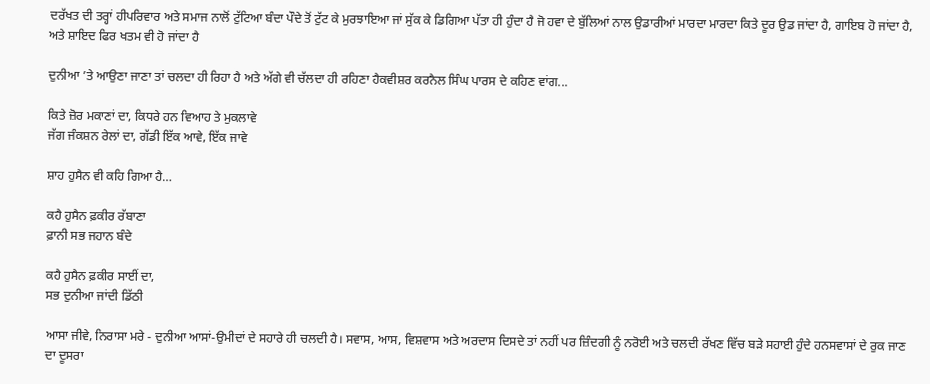ਦਰੱਖਤ ਦੀ ਤਰ੍ਹਾਂ ਹੀਪਰਿਵਾਰ ਅਤੇ ਸਮਾਜ ਨਾਲੋਂ ਟੁੱਟਿਆ ਬੰਦਾ ਪੌਦੇ ਤੋਂ ਟੁੱਟ ਕੇ ਮੁਰਝਾਇਆ ਜਾਂ ਸੁੱਕ ਕੇ ਡਿਗਿਆ ਪੱਤਾ ਹੀ ਹੁੰਦਾ ਹੈ ਜੋ ਹਵਾ ਦੇ ਬੁੱਲਿਆਂ ਨਾਲ ਉਡਾਰੀਆਂ ਮਾਰਦਾ ਮਾਰਦਾ ਕਿਤੇ ਦੂਰ ਉਡ ਜਾਂਦਾ ਹੈ, ਗਾਇਬ ਹੋ ਜਾਂਦਾ ਹੈ, ਅਤੇ ਸ਼ਾਇਦ ਫਿਰ ਖਤਮ ਵੀ ਹੋ ਜਾਂਦਾ ਹੈ

ਦੁਨੀਆ ’ਤੇ ਆਉਣਾ ਜਾਣਾ ਤਾਂ ਚਲਦਾ ਹੀ ਰਿਹਾ ਹੈ ਅਤੇ ਅੱਗੇ ਵੀ ਚੱਲਦਾ ਹੀ ਰਹਿਣਾ ਹੈਕਵੀਸ਼ਰ ਕਰਨੈਲ ਸਿੰਘ ਪਾਰਸ ਦੇ ਕਹਿਣ ਵਾਂਗ...

ਕਿਤੇ ਜ਼ੋਰ ਮਕਾਣਾਂ ਦਾ, ਕਿਧਰੇ ਹਨ ਵਿਆਹ ਤੇ ਮੁਕਲਾਵੇ
ਜੱਗ ਜੰਕਸ਼ਨ ਰੇਲਾਂ ਦਾ, ਗੱਡੀ ਇੱਕ ਆਵੇ, ਇੱਕ ਜਾਵੇ

ਸ਼ਾਹ ਹੁਸੈਨ ਵੀ ਕਹਿ ਗਿਆ ਹੈ…

ਕਹੈ ਹੁਸੈਨ ਫ਼ਕੀਰ ਰੱਬਾਣਾ
ਫ਼ਾਨੀ ਸਭ ਜਹਾਨ ਬੰਦੇ

ਕਹੈ ਹੁਸੈਨ ਫ਼ਕੀਰ ਸਾਈਂ ਦਾ,
ਸਭ ਦੁਨੀਆ ਜਾਂਦੀ ਡਿੱਠੀ

ਆਸਾ ਜੀਵੇ, ਨਿਰਾਸਾ ਮਰੇ - ਦੁਨੀਆ ਆਸਾਂ-ਉਮੀਦਾਂ ਦੇ ਸਹਾਰੇ ਹੀ ਚਲਦੀ ਹੈ। ਸਵਾਸ, ਆਸ, ਵਿਸ਼ਵਾਸ ਅਤੇ ਅਰਦਾਸ ਦਿਸਦੇ ਤਾਂ ਨਹੀਂ ਪਰ ਜ਼ਿੰਦਗੀ ਨੂੰ ਨਰੋਈ ਅਤੇ ਚਲਦੀ ਰੱਖਣ ਵਿੱਚ ਬੜੇ ਸਹਾਈ ਹੁੰਦੇ ਹਨਸਵਾਸਾਂ ਦੇ ਰੁਕ ਜਾਣ ਦਾ ਦੂਸਰਾ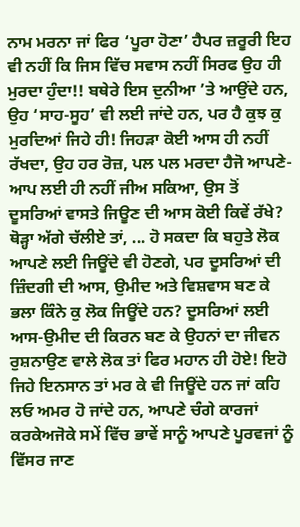ਨਾਮ ਮਰਨਾ ਜਾਂ ਫਿਰ ‘ਪੂਰਾ ਹੋਣਾ’ ਹੈਪਰ ਜ਼ਰੂਰੀ ਇਹ ਵੀ ਨਹੀਂ ਕਿ ਜਿਸ ਵਿੱਚ ਸਵਾਸ ਨਹੀਂ ਸਿਰਫ ਉਹ ਹੀ ਮੁਰਦਾ ਹੁੰਦਾ!! ਬਥੇਰੇ ਇਸ ਦੁਨੀਆ ’ਤੇ ਆਉਂਦੇ ਹਨ, ਉਹ ‘ਸਾਹ-ਸੂਹ’ ਵੀ ਲਈ ਜਾਂਦੇ ਹਨ, ਪਰ ਹੈ ਕੁਝ ਕੁ ਮੁਰਦਿਆਂ ਜਿਹੇ ਹੀ! ਜਿਹੜਾ ਕੋਈ ਆਸ ਹੀ ਨਹੀਂ ਰੱਖਦਾ, ਉਹ ਹਰ ਰੋਜ਼, ਪਲ ਪਲ ਮਰਦਾ ਹੈਜੋ ਆਪਣੇ-ਆਪ ਲਈ ਹੀ ਨਹੀਂ ਜੀਅ ਸਕਿਆ, ਉਸ ਤੋਂ ਦੂਸਰਿਆਂ ਵਾਸਤੇ ਜਿਊਣ ਦੀ ਆਸ ਕੋਈ ਕਿਵੇਂ ਰੱਖੇ? ਥੋੜ੍ਹਾ ਅੱਗੇ ਚੱਲੀਏ ਤਾਂ, ... ਹੋ ਸਕਦਾ ਕਿ ਬਹੁਤੇ ਲੋਕ ਆਪਣੇ ਲਈ ਜਿਊਂਦੇ ਵੀ ਹੋਣਗੇ, ਪਰ ਦੂਸਰਿਆਂ ਦੀ ਜ਼ਿੰਦਗੀ ਦੀ ਆਸ, ਉਮੀਦ ਅਤੇ ਵਿਸ਼ਵਾਸ ਬਣ ਕੇ ਭਲਾ ਕਿੰਨੇ ਕੁ ਲੋਕ ਜਿਊਂਦੇ ਹਨ? ਦੂਸਰਿਆਂ ਲਈ ਆਸ-ਉਮੀਦ ਦੀ ਕਿਰਨ ਬਣ ਕੇ ਉਹਨਾਂ ਦਾ ਜੀਵਨ ਰੁਸ਼ਨਾਉਣ ਵਾਲੇ ਲੋਕ ਤਾਂ ਫਿਰ ਮਹਾਨ ਹੀ ਹੋਏ! ਇਹੋ ਜਿਹੇ ਇਨਸਾਨ ਤਾਂ ਮਰ ਕੇ ਵੀ ਜਿਊਂਦੇ ਹਨ ਜਾਂ ਕਹਿ ਲਓ ਅਮਰ ਹੋ ਜਾਂਦੇ ਹਨ, ਆਪਣੇ ਚੰਗੇ ਕਾਰਜਾਂ ਕਰਕੇਅਜੋਕੇ ਸਮੇਂ ਵਿੱਚ ਭਾਵੇਂ ਸਾਨੂੰ ਆਪਣੇ ਪੂਰਵਜਾਂ ਨੂੰ ਵਿੱਸਰ ਜਾਣ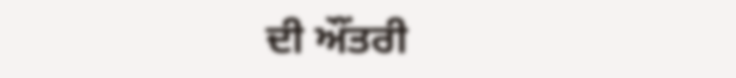ਦੀ ਔਂਤਰੀ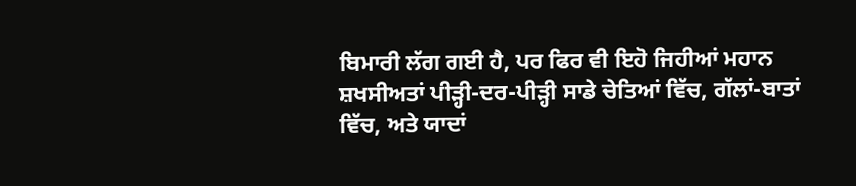ਬਿਮਾਰੀ ਲੱਗ ਗਈ ਹੈ, ਪਰ ਫਿਰ ਵੀ ਇਹੋ ਜਿਹੀਆਂ ਮਹਾਨ ਸ਼ਖਸੀਅਤਾਂ ਪੀੜ੍ਹੀ-ਦਰ-ਪੀੜ੍ਹੀ ਸਾਡੇ ਚੇਤਿਆਂ ਵਿੱਚ, ਗੱਲਾਂ-ਬਾਤਾਂ ਵਿੱਚ, ਅਤੇ ਯਾਦਾਂ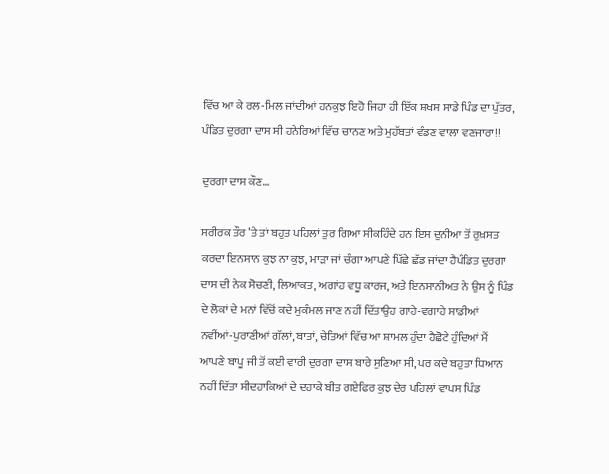ਵਿੱਚ ਆ ਕੇ ਰਲ-ਮਿਲ ਜਾਂਦੀਆਂ ਹਨਕੁਝ ਇਹੋ ਜਿਹਾ ਹੀ ਇੱਕ ਸ਼ਖਸ ਸਾਡੇ ਪਿੰਡ ਦਾ ਪੁੱਤਰ, ਪੰਡਿਤ ਦੁਰਗਾ ਦਾਸ ਸੀ ਹਨੇਰਿਆਂ ਵਿੱਚ ਚਾਨਣ ਅਤੇ ਮੁਹੱਬਤਾਂ ਵੰਡਣ ਵਾਲਾ ਵਣਜਾਰਾ!!

ਦੁਰਗਾ ਦਾਸ ਕੌਣ…

ਸਰੀਰਕ ਤੌਰ ’ਤੇ ਤਾਂ ਬਹੁਤ ਪਹਿਲਾਂ ਤੁਰ ਗਿਆ ਸੀਕਹਿੰਦੇ ਹਨ ਇਸ ਦੁਨੀਆ ਤੋਂ ਰੁਖ਼ਸਤ ਕਰਦਾ ਇਨਸਾਨ ਕੁਝ ਨਾ ਕੁਝ, ਮਾੜਾ ਜਾਂ ਚੰਗਾ ਆਪਣੇ ਪਿੱਛੇ ਛੱਡ ਜਾਂਦਾ ਹੈਪੰਡਿਤ ਦੁਰਗਾ ਦਾਸ ਦੀ ਨੇਕ ਸੋਚਣੀ, ਲਿਆਕਤ, ਅਗਾਂਹ ਵਧੂ ਕਾਰਜ, ਅਤੇ ਇਨਸਾਨੀਅਤ ਨੇ ਉਸ ਨੂੰ ਪਿੰਡ ਦੇ ਲੋਕਾਂ ਦੇ ਮਨਾਂ ਵਿੱਚੋਂ ਕਦੇ ਮੁਕੰਮਲ ਜਾਣ ਨਹੀਂ ਦਿੱਤਾਉਹ ਗਾਹੇ-ਵਗਾਹੇ ਸਾਡੀਆਂ ਨਵੀਂਆਂ-ਪੁਰਾਣੀਆਂ ਗੱਲਾਂ, ਬਾਤਾਂ, ਚੇਤਿਆਂ ਵਿੱਚ ਆ ਸ਼ਾਮਲ ਹੁੰਦਾ ਹੈਛੋਟੇ ਹੁੰਦਿਆਂ ਮੈਂ ਆਪਣੇ ਬਾਪੂ ਜੀ ਤੋਂ ਕਈ ਵਾਰੀ ਦੁਰਗਾ ਦਾਸ ਬਾਰੇ ਸੁਣਿਆ ਸੀ, ਪਰ ਕਦੇ ਬਹੁਤਾ ਧਿਆਨ ਨਹੀਂ ਦਿੱਤਾ ਸੀਦਹਾਕਿਆਂ ਦੇ ਦਹਾਕੇ ਬੀਤ ਗਏਫਿਰ ਕੁਝ ਦੇਰ ਪਹਿਲਾਂ ਵਾਪਸ ਪਿੰਡ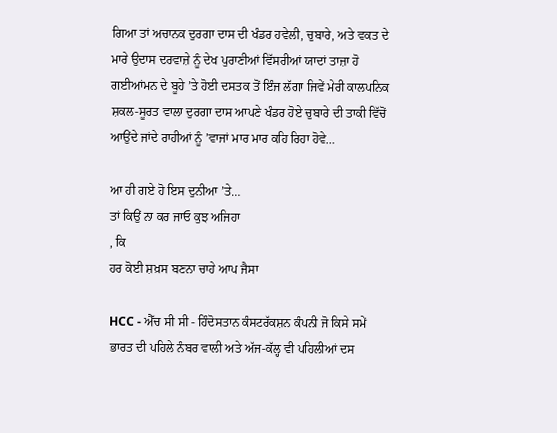ਗਿਆ ਤਾਂ ਅਚਾਨਕ ਦੁਰਗਾ ਦਾਸ ਦੀ ਖੰਡਰ ਹਵੇਲੀ, ਚੁਬਾਰੇ, ਅਤੇ ਵਕਤ ਦੇ ਮਾਰੇ ਉਦਾਸ ਦਰਵਾਜ਼ੇ ਨੂੰ ਦੇਖ ਪੁਰਾਣੀਆਂ ਵਿੱਸਰੀਆਂ ਯਾਦਾਂ ਤਾਜ਼ਾ ਹੋ ਗਈਆਂਮਨ ਦੇ ਬੂਹੇ ’ਤੇ ਹੋਈ ਦਸਤਕ ਤੋਂ ਇੰਜ ਲੱਗਾ ਜਿਵੇਂ ਮੇਰੀ ਕਾਲਪਨਿਕ ਸ਼ਕਲ-ਸੂਰਤ ਵਾਲਾ ਦੁਰਗਾ ਦਾਸ ਆਪਣੇ ਖੰਡਰ ਹੋਏ ਚੁਬਾਰੇ ਦੀ ਤਾਕੀ ਵਿੱਚੋਂ ਆਉਂਦੇ ਜਾਂਦੇ ਰਾਹੀਆਂ ਨੂੰ ’ਵਾਜਾਂ ਮਾਰ ਮਾਰ ਕਹਿ ਰਿਹਾ ਹੋਵੇ…

ਆ ਹੀ ਗਏ ਹੋ ਇਸ ਦੁਨੀਆ ’ਤੇ…
ਤਾਂ ਕਿਉਂ ਨਾ ਕਰ ਜਾਓ ਕੁਝ ਅਜਿਹਾ
, ਕਿ
ਹਰ ਕੋਈ ਸ਼ਖ਼ਸ ਬਣਨਾ ਚਾਹੇ ਆਪ ਜੈਸਾ

HCC - ਐੱਚ ਸੀ ਸੀ - ਹਿੰਦੋਸਤਾਨ ਕੰਸਟਰੱਕਸ਼ਨ ਕੰਪਨੀ ਜੋ ਕਿਸੇ ਸਮੇਂ ਭਾਰਤ ਦੀ ਪਹਿਲੇ ਨੰਬਰ ਵਾਲੀ ਅਤੇ ਅੱਜ-ਕੱਲ੍ਹ ਵੀ ਪਹਿਲੀਆਂ ਦਸ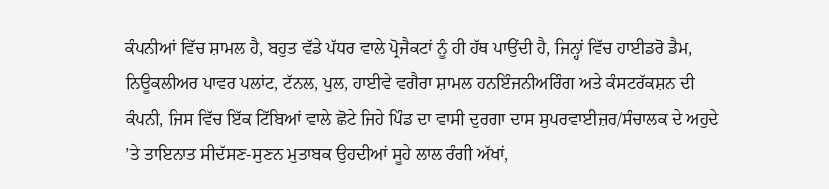ਕੰਪਨੀਆਂ ਵਿੱਚ ਸ਼ਾਮਲ ਹੈ, ਬਹੁਤ ਵੱਡੇ ਪੱਧਰ ਵਾਲੇ ਪ੍ਰੋਜੈਕਟਾਂ ਨੂੰ ਹੀ ਹੱਥ ਪਾਉਂਦੀ ਹੈ, ਜਿਨ੍ਹਾਂ ਵਿੱਚ ਹਾਈਡਰੋ ਡੈਮ, ਨਿਊਕਲੀਅਰ ਪਾਵਰ ਪਲਾਂਟ, ਟੱਨਲ, ਪੁਲ, ਹਾਈਵੇ ਵਗੈਰਾ ਸ਼ਾਮਲ ਹਨਇੰਜਨੀਅਰਿੰਗ ਅਤੇ ਕੰਸਟਰੱਕਸ਼ਨ ਦੀ ਕੰਪਨੀ, ਜਿਸ ਵਿੱਚ ਇੱਕ ਟਿੱਬਿਆਂ ਵਾਲੇ ਛੋਟੇ ਜਿਹੇ ਪਿੰਡ ਦਾ ਵਾਸੀ ਦੁਰਗਾ ਦਾਸ ਸੁਪਰਵਾਈਜ਼ਰ/ਸੰਚਾਲਕ ਦੇ ਅਹੁਦੇ ’ਤੇ ਤਾਇਨਾਤ ਸੀਦੱਸਣ-ਸੁਣਨ ਮੁਤਾਬਕ ਉਹਦੀਆਂ ਸੂਹੇ ਲਾਲ ਰੰਗੀ ਅੱਖਾਂ,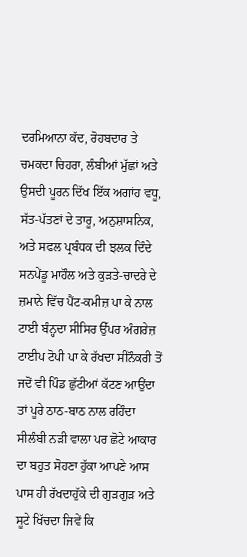ਦਰਮਿਆਨਾ ਕੱਦ, ਰੋਹਬਦਾਰ ਤੇ ਚਮਕਦਾ ਚਿਹਰਾ, ਲੰਬੀਆਂ ਮੁੱਛਾਂ ਅਤੇ ਉਸਦੀ ਪੂਰਨ ਦਿੱਖ ਇੱਕ ਅਗਾਂਹ ਵਧੂ, ਸੱਤ-ਪੱਤਣਾਂ ਦੇ ਤਾਰੂ, ਅਨੁਸ਼ਾਸਨਿਕ, ਅਤੇ ਸਫਲ ਪ੍ਰਬੰਧਕ ਦੀ ਝਲਕ ਦਿੰਦੇ ਸਨਪੇਂਡੂ ਮਾਹੌਲ ਅਤੇ ਕੁੜਤੇ-ਚਾਦਰੇ ਦੇ ਜ਼ਮਾਨੇ ਵਿੱਚ ਪੈਂਟ-ਕਮੀਜ਼ ਪਾ ਕੇ ਨਾਲ ਟਾਈ ਬੰਨ੍ਹਦਾ ਸੀਸਿਰ ਉੱਪਰ ਅੰਗਰੇਜ਼ ਟਾਈਪ ਟੋਪੀ ਪਾ ਕੇ ਰੱਖਦਾ ਸੀਨੌਕਰੀ ਤੋਂ ਜਦੋਂ ਵੀ ਪਿੰਡ ਛੁੱਟੀਆਂ ਕੱਟਣ ਆਉਂਦਾ ਤਾਂ ਪੂਰੇ ਠਾਠ-ਬਾਠ ਨਾਲ ਰਹਿੰਦਾ ਸੀਲੰਬੀ ਨੜੀ ਵਾਲਾ ਪਰ ਛੋਟੇ ਆਕਾਰ ਦਾ ਬਹੁਤ ਸੋਹਣਾ ਹੁੱਕਾ ਆਪਣੇ ਆਸ ਪਾਸ ਹੀ ਰੱਖਦਾਹੁੱਕੇ ਦੀ ਗੁੜਗੁੜ ਅਤੇ ਸੂਟੇ ਖਿੱਚਦਾ ਜਿਵੇਂ ਕਿ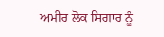ਅਮੀਰ ਲੋਕ ਸਿਗਾਰ ਨੂੰ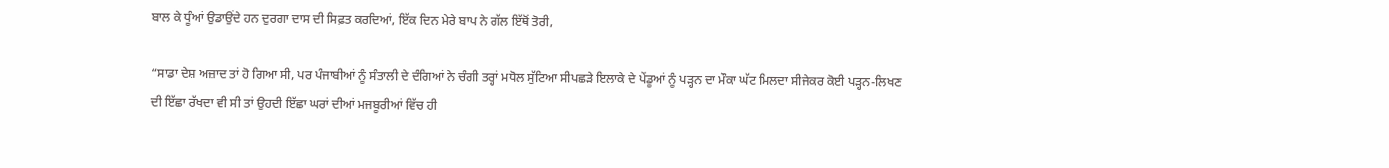ਬਾਲ ਕੇ ਧੂੰਆਂ ਉਡਾਉਂਦੇ ਹਨ ਦੁਰਗਾ ਦਾਸ ਦੀ ਸਿਫ਼ਤ ਕਰਦਿਆਂ, ਇੱਕ ਦਿਨ ਮੇਰੇ ਬਾਪ ਨੇ ਗੱਲ ਇੱਥੋਂ ਤੋਰੀ,

“ਸਾਡਾ ਦੇਸ਼ ਅਜ਼ਾਦ ਤਾਂ ਹੋ ਗਿਆ ਸੀ, ਪਰ ਪੰਜਾਬੀਆਂ ਨੂੰ ਸੰਤਾਲੀ ਦੇ ਦੰਗਿਆਂ ਨੇ ਚੰਗੀ ਤਰ੍ਹਾਂ ਮਧੋਲ ਸੁੱਟਿਆ ਸੀਪਛੜੇ ਇਲਾਕੇ ਦੇ ਪੇਂਡੂਆਂ ਨੂੰ ਪੜ੍ਹਨ ਦਾ ਮੌਕਾ ਘੱਟ ਮਿਲਦਾ ਸੀਜੇਕਰ ਕੋਈ ਪੜ੍ਹਨ-ਲਿਖਣ ਦੀ ਇੱਛਾ ਰੱਖਦਾ ਵੀ ਸੀ ਤਾਂ ਉਹਦੀ ਇੱਛਾ ਘਰਾਂ ਦੀਆਂ ਮਜਬੂਰੀਆਂ ਵਿੱਚ ਹੀ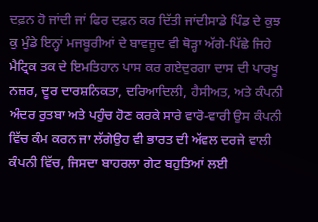ਦਫ਼ਨ ਹੋ ਜਾਂਦੀ ਜਾਂ ਫਿਰ ਦਫ਼ਨ ਕਰ ਦਿੱਤੀ ਜਾਂਦੀਸਾਡੇ ਪਿੰਡ ਦੇ ਕੁਝ ਕੁ ਮੁੰਡੇ ਇਨ੍ਹਾਂ ਮਜਬੂਰੀਆਂ ਦੇ ਬਾਵਜੂਦ ਵੀ ਥੋੜ੍ਹਾ ਅੱਗੇ-ਪਿੱਛੇ ਜਿਹੇ ਮੈਟ੍ਰਿਕ ਤਕ ਦੇ ਇਮਤਿਹਾਨ ਪਾਸ ਕਰ ਗਏਦੁਰਗਾ ਦਾਸ ਦੀ ਪਾਰਖੂ ਨਜ਼ਰ, ਦੂਰ ਦਾਰਸ਼ਨਿਕਤਾ, ਦਰਿਆਦਿਲੀ, ਹੈਸੀਅਤ, ਅਤੇ ਕੰਪਨੀ ਅੰਦਰ ਰੁਤਬਾ ਅਤੇ ਪਹੁੰਚ ਹੋਣ ਕਰਕੇ ਸਾਰੇ ਵਾਰੋ-ਵਾਰੀ ਉਸ ਕੰਪਨੀ ਵਿੱਚ ਕੰਮ ਕਰਨ ਜਾ ਲੱਗੇਉਹ ਵੀ ਭਾਰਤ ਦੀ ਅੱਵਲ ਦਰਜੇ ਵਾਲੀ ਕੰਪਨੀ ਵਿੱਚ, ਜਿਸਦਾ ਬਾਹਰਲਾ ਗੇਟ ਬਹੁਤਿਆਂ ਲਈ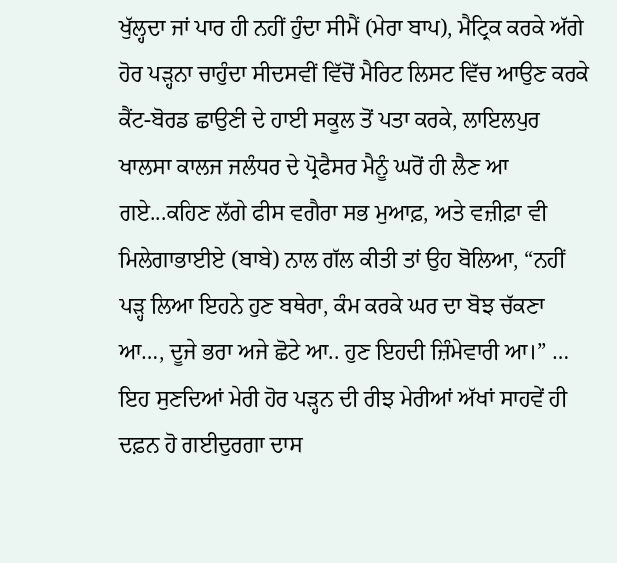ਖੁੱਲ੍ਹਦਾ ਜਾਂ ਪਾਰ ਹੀ ਨਹੀਂ ਹੁੰਦਾ ਸੀਮੈਂ (ਮੇਰਾ ਬਾਪ), ਮੈਟ੍ਰਿਕ ਕਰਕੇ ਅੱਗੇ ਹੋਰ ਪੜ੍ਹਨਾ ਚਾਹੁੰਦਾ ਸੀਦਸਵੀਂ ਵਿੱਚੋਂ ਮੈਰਿਟ ਲਿਸਟ ਵਿੱਚ ਆਉਣ ਕਰਕੇ ਕੈਂਟ-ਬੋਰਡ ਛਾਉਣੀ ਦੇ ਹਾਈ ਸਕੂਲ ਤੋਂ ਪਤਾ ਕਰਕੇ, ਲਾਇਲਪੁਰ ਖਾਲਸਾ ਕਾਲਜ ਜਲੰਧਰ ਦੇ ਪ੍ਰੋਫੈਸਰ ਮੈਨੂੰ ਘਰੋਂ ਹੀ ਲੈਣ ਆ ਗਏ...ਕਹਿਣ ਲੱਗੇ ਫੀਸ ਵਗੈਰਾ ਸਭ ਮੁਆਫ਼, ਅਤੇ ਵਜ਼ੀਫ਼ਾ ਵੀ ਮਿਲੇਗਾਭਾਈਏ (ਬਾਬੇ) ਨਾਲ ਗੱਲ ਕੀਤੀ ਤਾਂ ਉਹ ਬੋਲਿਆ, “ਨਹੀਂ ਪੜ੍ਹ ਲਿਆ ਇਹਨੇ ਹੁਣ ਬਥੇਰਾ, ਕੰਮ ਕਰਕੇ ਘਰ ਦਾ ਬੋਝ ਚੱਕਣਾ ਆ…, ਦੂਜੇ ਭਰਾ ਅਜੇ ਛੋਟੇ ਆ.. ਹੁਣ ਇਹਦੀ ਜ਼ਿੰਮੇਵਾਰੀ ਆ।” … ਇਹ ਸੁਣਦਿਆਂ ਮੇਰੀ ਹੋਰ ਪੜ੍ਹਨ ਦੀ ਰੀਝ ਮੇਰੀਆਂ ਅੱਖਾਂ ਸਾਹਵੇਂ ਹੀ ਦਫ਼ਨ ਹੋ ਗਈਦੁਰਗਾ ਦਾਸ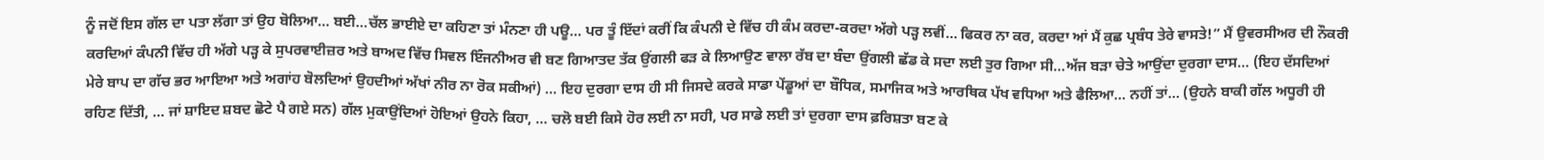ਨੂੰ ਜਦੋਂ ਇਸ ਗੱਲ ਦਾ ਪਤਾ ਲੱਗਾ ਤਾਂ ਉਹ ਬੋਲਿਆ… ਬਈ…ਚੱਲ ਭਾਈਏ ਦਾ ਕਹਿਣਾ ਤਾਂ ਮੰਨਣਾ ਹੀ ਪਊ… ਪਰ ਤੂੰ ਇੱਦਾਂ ਕਰੀਂ ਕਿ ਕੰਪਨੀ ਦੇ ਵਿੱਚ ਹੀ ਕੰਮ ਕਰਦਾ-ਕਰਦਾ ਅੱਗੇ ਪੜ੍ਹ ਲਵੀਂ… ਫਿਕਰ ਨਾ ਕਰ, ਕਰਦਾ ਆਂ ਮੈਂ ਕੁਛ ਪ੍ਰਬੰਧ ਤੇਰੇ ਵਾਸਤੇ!” ਮੈਂ ਉਵਰਸੀਅਰ ਦੀ ਨੌਕਰੀ ਕਰਦਿਆਂ ਕੰਪਨੀ ਵਿੱਚ ਹੀ ਅੱਗੇ ਪੜ੍ਹ ਕੇ ਸੁਪਰਵਾਈਜ਼ਰ ਅਤੇ ਬਾਅਦ ਵਿੱਚ ਸਿਵਲ ਇੰਜਨੀਅਰ ਵੀ ਬਣ ਗਿਆਤਦ ਤੱਕ ਉਂਗਲੀ ਫੜ ਕੇ ਲਿਆਉਣ ਵਾਲਾ ਰੱਬ ਦਾ ਬੰਦਾ ਉਂਗਲੀ ਛੱਡ ਕੇ ਸਦਾ ਲਈ ਤੁਰ ਗਿਆ ਸੀ...ਅੱਜ ਬੜਾ ਚੇਤੇ ਆਉਂਦਾ ਦੁਰਗਾ ਦਾਸ... (ਇਹ ਦੱਸਦਿਆਂ ਮੇਰੇ ਬਾਪ ਦਾ ਗੱਚ ਭਰ ਆਇਆ ਅਤੇ ਅਗਾਂਹ ਬੋਲਦਿਆਂ ਉਹਦੀਆਂ ਅੱਖਾਂ ਨੀਰ ਨਾ ਰੋਕ ਸਕੀਆਂ) ... ਇਹ ਦੁਰਗਾ ਦਾਸ ਹੀ ਸੀ ਜਿਸਦੇ ਕਰਕੇ ਸਾਡਾ ਪੇਂਡੂਆਂ ਦਾ ਬੌਧਿਕ, ਸਮਾਜਿਕ ਅਤੇ ਆਰਥਿਕ ਪੱਖ ਵਧਿਆ ਅਤੇ ਫੈਲਿਆ… ਨਹੀਂ ਤਾਂ… (ਉਹਨੇ ਬਾਕੀ ਗੱਲ ਅਧੂਰੀ ਹੀ ਰਹਿਣ ਦਿੱਤੀ, … ਜਾਂ ਸ਼ਾਇਦ ਸ਼ਬਦ ਛੋਟੇ ਪੈ ਗਏ ਸਨ) ਗੱਲ ਮੁਕਾਉਂਦਿਆਂ ਹੋਇਆਂ ਉਹਨੇ ਕਿਹਾ, … ਚਲੋ ਬਈ ਕਿਸੇ ਹੋਰ ਲਈ ਨਾ ਸਹੀ, ਪਰ ਸਾਡੇ ਲਈ ਤਾਂ ਦੁਰਗਾ ਦਾਸ ਫ਼ਰਿਸ਼ਤਾ ਬਣ ਕੇ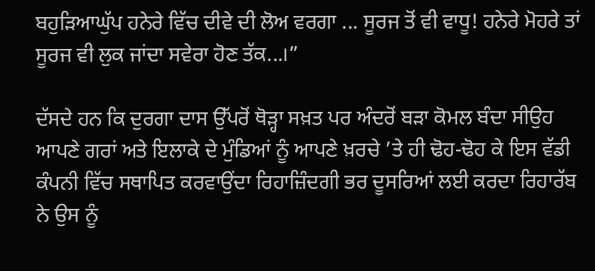ਬਹੁੜਿਆਘੁੱਪ ਹਨੇਰੇ ਵਿੱਚ ਦੀਵੇ ਦੀ ਲੋਅ ਵਰਗਾ ... ਸੂਰਜ ਤੋਂ ਵੀ ਵਾਧੂ! ਹਨੇਰੇ ਮੋਹਰੇ ਤਾਂ ਸੂਰਜ ਵੀ ਲੁਕ ਜਾਂਦਾ ਸਵੇਰਾ ਹੋਣ ਤੱਕ...।”

ਦੱਸਦੇ ਹਨ ਕਿ ਦੁਰਗਾ ਦਾਸ ਉੱਪਰੋਂ ਥੋੜ੍ਹਾ ਸਖ਼ਤ ਪਰ ਅੰਦਰੋਂ ਬੜਾ ਕੋਮਲ ਬੰਦਾ ਸੀਉਹ ਆਪਣੇ ਗਰਾਂ ਅਤੇ ਇਲਾਕੇ ਦੇ ਮੁੰਡਿਆਂ ਨੂੰ ਆਪਣੇ ਖ਼ਰਚੇ ’ਤੇ ਹੀ ਢੋਹ-ਢੋਹ ਕੇ ਇਸ ਵੱਡੀ ਕੰਪਨੀ ਵਿੱਚ ਸਥਾਪਿਤ ਕਰਵਾਉਂਦਾ ਰਿਹਾਜ਼ਿੰਦਗੀ ਭਰ ਦੂਸਰਿਆਂ ਲਈ ਕਰਦਾ ਰਿਹਾਰੱਬ ਨੇ ਉਸ ਨੂੰ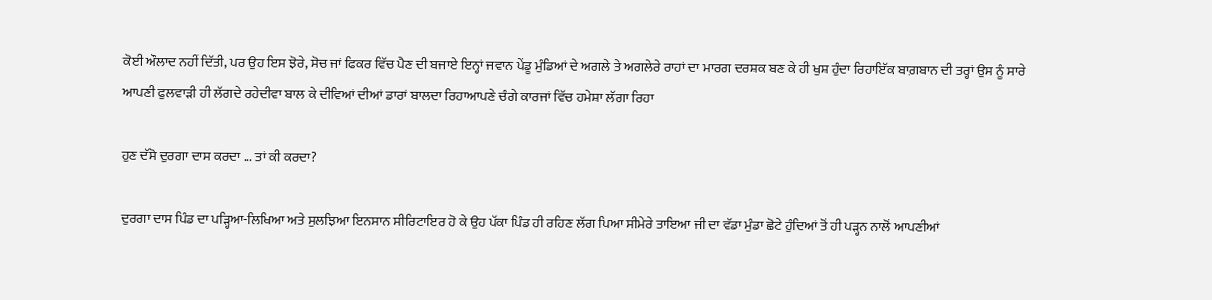ਕੋਈ ਔਲਾਦ ਨਹੀਂ ਦਿੱਤੀ, ਪਰ ਉਹ ਇਸ ਝੋਰੇ, ਸੋਚ ਜਾਂ ਫਿਕਰ ਵਿੱਚ ਪੈਣ ਦੀ ਬਜਾਏ ਇਨ੍ਹਾਂ ਜਵਾਨ ਪੇਂਡੂ ਮੁੰਡਿਆਂ ਦੇ ਅਗਲੇ ਤੇ ਅਗਲੇਰੇ ਰਾਹਾਂ ਦਾ ਮਾਰਗ ਦਰਸ਼ਕ ਬਣ ਕੇ ਹੀ ਖੁਸ਼ ਹੁੰਦਾ ਰਿਹਾਇੱਕ ਬਾਗ਼ਬਾਨ ਦੀ ਤਰ੍ਹਾਂ ਉਸ ਨੂੰ ਸਾਰੇ ਆਪਣੀ ਫੁਲਵਾੜੀ ਹੀ ਲੱਗਦੇ ਰਹੇਦੀਵਾ ਬਾਲ ਕੇ ਦੀਵਿਆਂ ਦੀਆਂ ਡਾਰਾਂ ਬਾਲਦਾ ਰਿਹਾਆਪਣੇ ਚੰਗੇ ਕਾਰਜਾਂ ਵਿੱਚ ਹਮੇਸ਼ਾ ਲੱਗਾ ਰਿਹਾ

ਹੁਣ ਦੱਸੋ ਦੁਰਗਾ ਦਾਸ ਕਰਦਾ ... ਤਾਂ ਕੀ ਕਰਦਾ?

ਦੁਰਗਾ ਦਾਸ ਪਿੰਡ ਦਾ ਪੜ੍ਹਿਆ-ਲਿਖਿਆ ਅਤੇ ਸੁਲਝਿਆ ਇਨਸਾਨ ਸੀਰਿਟਾਇਰ ਹੋ ਕੇ ਉਹ ਪੱਕਾ ਪਿੰਡ ਹੀ ਰਹਿਣ ਲੱਗ ਪਿਆ ਸੀਮੇਰੇ ਤਾਇਆ ਜੀ ਦਾ ਵੱਡਾ ਮੁੰਡਾ ਛੋਟੇ ਹੁੰਦਿਆਂ ਤੋਂ ਹੀ ਪੜ੍ਹਨ ਨਾਲੋਂ ਆਪਣੀਆਂ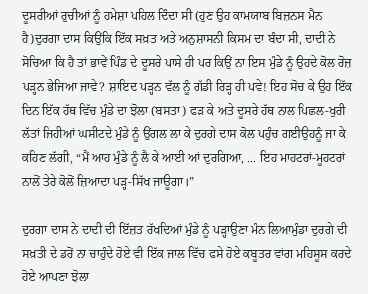ਦੂਸਰੀਆਂ ਰੁਚੀਆਂ ਨੂੰ ਹਮੇਸ਼ਾ ਪਹਿਲ ਦਿੰਦਾ ਸੀ (ਹੁਣ ਉਹ ਕਾਮਯਾਬ ਬਿਜ਼ਨਸ ਮੈਨ ਹੈ)ਦੁਰਗਾ ਦਾਸ ਕਿਉਂਕਿ ਇੱਕ ਸਖ਼ਤ ਅਤੇ ਅਨੁਸ਼ਾਸਨੀ ਕਿਸਮ ਦਾ ਬੰਦਾ ਸੀ, ਦਾਦੀ ਨੇ ਸੋਚਿਆ ਕਿ ਹੈ ਤਾਂ ਭਾਵੇਂ ਪਿੰਡ ਦੇ ਦੂਸਰੇ ਪਾਸੇ ਹੀ ਪਰ ਕਿਉਂ ਨਾ ਇਸ ਮੁੰਡੇ ਨੂੰ ਉਹਦੇ ਕੋਲ ਰੋਜ਼ ਪੜ੍ਹਨ ਭੇਜਿਆ ਜਾਵੇ? ਸ਼ਾਇਦ ਪੜ੍ਹਨ ਵੱਲ ਨੂੰ ਗੱਡੀ ਰਿੜ੍ਹ ਹੀ ਪਵੇ! ਇਹ ਸੋਚ ਕੇ ਉਹ ਇੱਕ ਦਿਨ ਇੱਕ ਹੱਥ ਵਿੱਚ ਮੁੰਡੇ ਦਾ ਝੋਲਾ (ਬਸਤਾ) ਫੜ ਕੇ ਅਤੇ ਦੂਸਰੇ ਹੱਥ ਨਾਲ ਪਿਛਲ-ਖੁਰੀ ਲੱਤਾਂ ਜਿਹੀਆਂ ਘਸੀਟਦੇ ਮੁੰਡੇ ਨੂੰ ਉਂਗਲ ਲਾ ਕੇ ਦੁਰਗੇ ਦਾਸ ਕੋਲ ਪਹੁੰਚ ਗਈਉਹਨੂੰ ਜਾ ਕੇ ਕਹਿਣ ਲੱਗੀ, “ਮੈਂ ਆਹ ਮੁੰਡੇ ਨੂੰ ਲੈ ਕੇ ਆਈ ਆਂ ਦੁਰਗਿਆ, ... ਇਹ ਮਾਹਟਰਾਂ-ਮੂਹਟਰਾਂ ਨਾਲੋਂ ਤੇਰੇ ਕੋਲੋਂ ਜ਼ਿਆਦਾ ਪੜ੍ਹ-ਸਿੱਖ ਜਾਊਗਾ।”

ਦੁਰਗਾ ਦਾਸ ਨੇ ਦਾਦੀ ਦੀ ਇੱਜ਼ਤ ਰੱਖਦਿਆਂ ਮੁੰਡੇ ਨੂੰ ਪੜ੍ਹਾਉਣਾ ਮੰਨ ਲਿਆਮੁੰਡਾ ਦੁਰਗੇ ਦੀ ਸਖ਼ਤੀ ਦੇ ਡਰੋਂ ਨਾ ਚਾਹੁੰਦੇ ਹੋਏ ਵੀ ਇੱਕ ਜਾਲ ਵਿੱਚ ਫਸੇ ਹੋਏ ਕਬੂਤਰ ਵਾਂਗ ਮਹਿਸੂਸ ਕਰਦੇ ਹੋਏ ਆਪਣਾ ਝੋਲਾ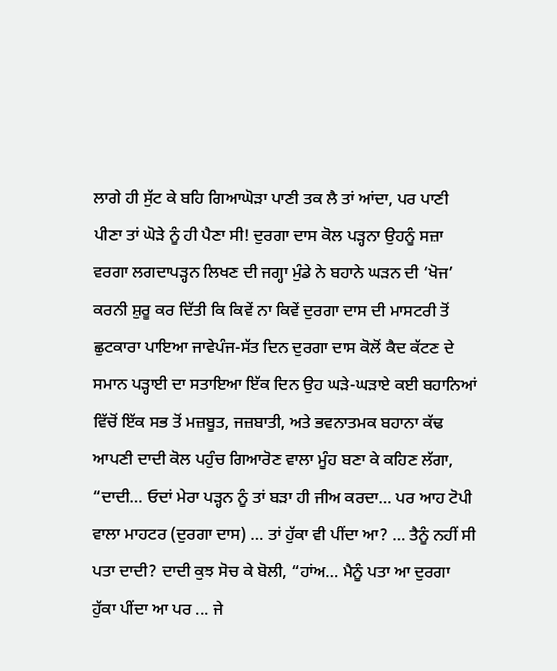ਲਾਗੇ ਹੀ ਸੁੱਟ ਕੇ ਬਹਿ ਗਿਆਘੋੜਾ ਪਾਣੀ ਤਕ ਲੈ ਤਾਂ ਆਂਦਾ, ਪਰ ਪਾਣੀ ਪੀਣਾ ਤਾਂ ਘੋੜੇ ਨੂੰ ਹੀ ਪੈਣਾ ਸੀ! ਦੁਰਗਾ ਦਾਸ ਕੋਲ ਪੜ੍ਹਨਾ ਉਹਨੂੰ ਸਜ਼ਾ ਵਰਗਾ ਲਗਦਾਪੜ੍ਹਨ ਲਿਖਣ ਦੀ ਜਗ੍ਹਾ ਮੁੰਡੇ ਨੇ ਬਹਾਨੇ ਘੜਨ ਦੀ ‘ਖੋਜ’ ਕਰਨੀ ਸ਼ੁਰੂ ਕਰ ਦਿੱਤੀ ਕਿ ਕਿਵੇਂ ਨਾ ਕਿਵੇਂ ਦੁਰਗਾ ਦਾਸ ਦੀ ਮਾਸਟਰੀ ਤੋਂ ਛੁਟਕਾਰਾ ਪਾਇਆ ਜਾਵੇਪੰਜ-ਸੱਤ ਦਿਨ ਦੁਰਗਾ ਦਾਸ ਕੋਲੋਂ ਕੈਦ ਕੱਟਣ ਦੇ ਸਮਾਨ ਪੜ੍ਹਾਈ ਦਾ ਸਤਾਇਆ ਇੱਕ ਦਿਨ ਉਹ ਘੜੇ-ਘੜਾਏ ਕਈ ਬਹਾਨਿਆਂ ਵਿੱਚੋਂ ਇੱਕ ਸਭ ਤੋਂ ਮਜ਼ਬੂਤ, ਜਜ਼ਬਾਤੀ, ਅਤੇ ਭਵਨਾਤਮਕ ਬਹਾਨਾ ਕੱਢ ਆਪਣੀ ਦਾਦੀ ਕੋਲ ਪਹੁੰਚ ਗਿਆਰੋਣ ਵਾਲਾ ਮੂੰਹ ਬਣਾ ਕੇ ਕਹਿਣ ਲੱਗਾ, “ਦਾਦੀ… ਓਦਾਂ ਮੇਰਾ ਪੜ੍ਹਨ ਨੂੰ ਤਾਂ ਬੜਾ ਹੀ ਜੀਅ ਕਰਦਾ… ਪਰ ਆਹ ਟੋਪੀ ਵਾਲਾ ਮਾਹਟਰ (ਦੁਰਗਾ ਦਾਸ) … ਤਾਂ ਹੁੱਕਾ ਵੀ ਪੀਂਦਾ ਆ? … ਤੈਨੂੰ ਨਹੀਂ ਸੀ ਪਤਾ ਦਾਦੀ? ਦਾਦੀ ਕੁਝ ਸੋਚ ਕੇ ਬੋਲੀ, “ਹਾਂਅ… ਮੈਨੂੰ ਪਤਾ ਆ ਦੁਰਗਾ ਹੁੱਕਾ ਪੀਂਦਾ ਆ ਪਰ ... ਜੇ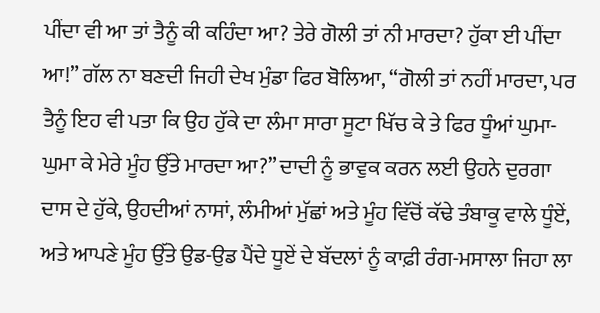ਪੀਂਦਾ ਵੀ ਆ ਤਾਂ ਤੈਨੂੰ ਕੀ ਕਹਿੰਦਾ ਆ? ਤੇਰੇ ਗੋਲੀ ਤਾਂ ਨੀ ਮਾਰਦਾ? ਹੁੱਕਾ ਈ ਪੀਂਦਾ ਆ!” ਗੱਲ ਨਾ ਬਣਦੀ ਜਿਹੀ ਦੇਖ ਮੁੰਡਾ ਫਿਰ ਬੋਲਿਆ, “ਗੋਲੀ ਤਾਂ ਨਹੀਂ ਮਾਰਦਾ, ਪਰ ਤੈਨੂੰ ਇਹ ਵੀ ਪਤਾ ਕਿ ਉਹ ਹੁੱਕੇ ਦਾ ਲੰਮਾ ਸਾਰਾ ਸੂਟਾ ਖਿੱਚ ਕੇ ਤੇ ਫਿਰ ਧੂੰਆਂ ਘੁਮਾ-ਘੁਮਾ ਕੇ ਮੇਰੇ ਮੂੰਹ ਉੱਤੇ ਮਾਰਦਾ ਆ?” ਦਾਦੀ ਨੂੰ ਭਾਵੁਕ ਕਰਨ ਲਈ ਉਹਨੇ ਦੁਰਗਾ ਦਾਸ ਦੇ ਹੁੱਕੇ, ਉਹਦੀਆਂ ਨਾਸਾਂ, ਲੰਮੀਆਂ ਮੁੱਛਾਂ ਅਤੇ ਮੂੰਹ ਵਿੱਚੋਂ ਕੱਢੇ ਤੰਬਾਕੂ ਵਾਲੇ ਧੂੰਏਂ, ਅਤੇ ਆਪਣੇ ਮੂੰਹ ਉੱਤੇ ਉਡ-ਉਡ ਪੈਂਦੇ ਧੂਏਂ ਦੇ ਬੱਦਲਾਂ ਨੂੰ ਕਾਫ਼ੀ ਰੰਗ-ਮਸਾਲਾ ਜਿਹਾ ਲਾ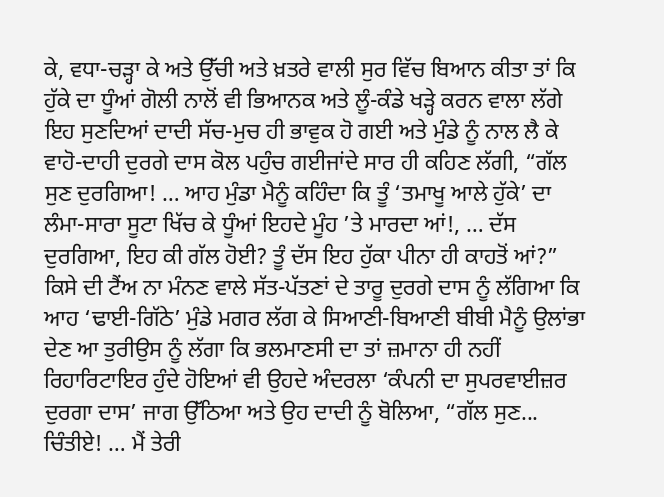ਕੇ, ਵਧਾ-ਚੜ੍ਹਾ ਕੇ ਅਤੇ ਉੱਚੀ ਅਤੇ ਖ਼ਤਰੇ ਵਾਲੀ ਸੁਰ ਵਿੱਚ ਬਿਆਨ ਕੀਤਾ ਤਾਂ ਕਿ ਹੁੱਕੇ ਦਾ ਧੂੰਆਂ ਗੋਲੀ ਨਾਲੋਂ ਵੀ ਭਿਆਨਕ ਅਤੇ ਲੂੰ-ਕੰਡੇ ਖੜ੍ਹੇ ਕਰਨ ਵਾਲਾ ਲੱਗੇ ਇਹ ਸੁਣਦਿਆਂ ਦਾਦੀ ਸੱਚ-ਮੁਚ ਹੀ ਭਾਵੁਕ ਹੋ ਗਈ ਅਤੇ ਮੁੰਡੇ ਨੂੰ ਨਾਲ ਲੈ ਕੇ ਵਾਹੋ-ਦਾਹੀ ਦੁਰਗੇ ਦਾਸ ਕੋਲ ਪਹੁੰਚ ਗਈਜਾਂਦੇ ਸਾਰ ਹੀ ਕਹਿਣ ਲੱਗੀ, “ਗੱਲ ਸੁਣ ਦੁਰਗਿਆ! … ਆਹ ਮੁੰਡਾ ਮੈਨੂੰ ਕਹਿੰਦਾ ਕਿ ਤੂੰ ‘ਤਮਾਖੂ ਆਲੇ ਹੁੱਕੇ’ ਦਾ ਲੰਮਾ-ਸਾਰਾ ਸੂਟਾ ਖਿੱਚ ਕੇ ਧੂੰਆਂ ਇਹਦੇ ਮੂੰਹ ’ਤੇ ਮਾਰਦਾ ਆਂ!, … ਦੱਸ ਦੁਰਗਿਆ, ਇਹ ਕੀ ਗੱਲ ਹੋਈ? ਤੂੰ ਦੱਸ ਇਹ ਹੁੱਕਾ ਪੀਨਾ ਹੀ ਕਾਹਤੋਂ ਆਂ?” ਕਿਸੇ ਦੀ ਟੈਂਅ ਨਾ ਮੰਨਣ ਵਾਲੇ ਸੱਤ-ਪੱਤਣਾਂ ਦੇ ਤਾਰੂ ਦੁਰਗੇ ਦਾਸ ਨੂੰ ਲੱਗਿਆ ਕਿ ਆਹ ‘ਢਾਈ-ਗਿੱਠੇ’ ਮੁੰਡੇ ਮਗਰ ਲੱਗ ਕੇ ਸਿਆਣੀ-ਬਿਆਣੀ ਬੀਬੀ ਮੈਨੂੰ ਉਲਾਂਭਾ ਦੇਣ ਆ ਤੁਰੀਉਸ ਨੂੰ ਲੱਗਾ ਕਿ ਭਲਮਾਣਸੀ ਦਾ ਤਾਂ ਜ਼ਮਾਨਾ ਹੀ ਨਹੀਂ ਰਿਹਾਰਿਟਾਇਰ ਹੁੰਦੇ ਹੋਇਆਂ ਵੀ ਉਹਦੇ ਅੰਦਰਲਾ ‘ਕੰਪਨੀ ਦਾ ਸੁਪਰਵਾਈਜ਼ਰ ਦੁਰਗਾ ਦਾਸ’ ਜਾਗ ਉੱਠਿਆ ਅਤੇ ਉਹ ਦਾਦੀ ਨੂੰ ਬੋਲਿਆ, “ਗੱਲ ਸੁਣ... ਚਿੰਤੀਏ! … ਮੈਂ ਤੇਰੀ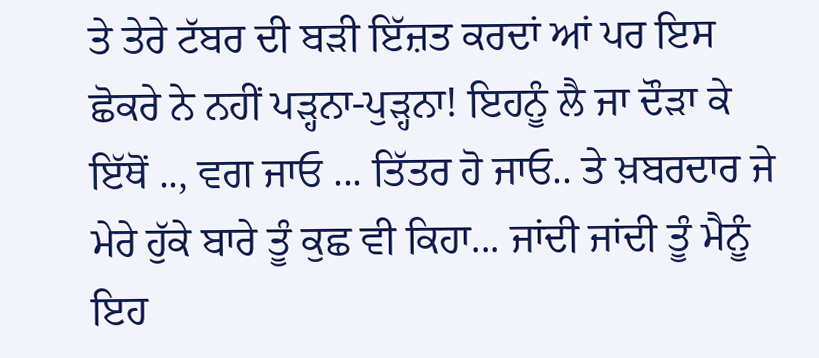ਤੇ ਤੇਰੇ ਟੱਬਰ ਦੀ ਬੜੀ ਇੱਜ਼ਤ ਕਰਦਾਂ ਆਂ ਪਰ ਇਸ ਛੋਕਰੇ ਨੇ ਨਹੀਂ ਪੜ੍ਹਨਾ-ਪੁੜ੍ਹਨਾ! ਇਹਨੂੰ ਲੈ ਜਾ ਦੌੜਾ ਕੇ ਇੱਥੋਂ .., ਵਗ ਜਾਓ ... ਤਿੱਤਰ ਹੋ ਜਾਓ.. ਤੇ ਖ਼ਬਰਦਾਰ ਜੇ ਮੇਰੇ ਹੁੱਕੇ ਬਾਰੇ ਤੂੰ ਕੁਛ ਵੀ ਕਿਹਾ... ਜਾਂਦੀ ਜਾਂਦੀ ਤੂੰ ਮੈਨੂੰ ਇਹ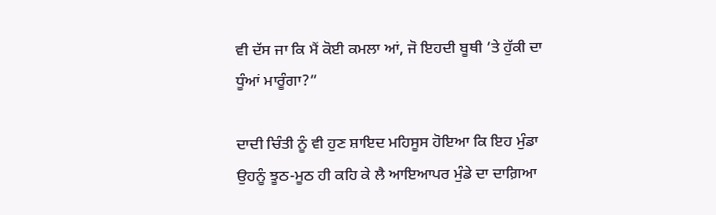ਵੀ ਦੱਸ ਜਾ ਕਿ ਮੈਂ ਕੋਈ ਕਮਲਾ ਆਂ, ਜੋ ਇਹਦੀ ਬੂਥੀ ’ਤੇ ਹੁੱਕੀ ਦਾ ਧੂੰਆਂ ਮਾਰੂੰਗਾ?”

ਦਾਦੀ ਚਿੰਤੀ ਨੂੰ ਵੀ ਹੁਣ ਸ਼ਾਇਦ ਮਹਿਸੂਸ ਹੋਇਆ ਕਿ ਇਹ ਮੁੰਡਾ ਉਹਨੂੰ ਝੂਠ-ਮੂਠ ਹੀ ਕਹਿ ਕੇ ਲੈ ਆਇਆਪਰ ਮੁੰਡੇ ਦਾ ਦਾਗ਼ਿਆ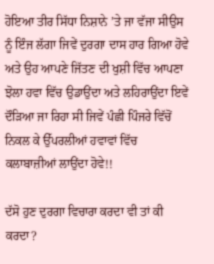ਹੋਇਆ ਤੀਰ ਸਿੱਧਾ ਨਿਸ਼ਾਨੇ ’ਤੇ ਜਾ ਵੱਜਾ ਸੀਉਸ ਨੂੰ ਇੰਜ ਲੱਗਾ ਜਿਵੇਂ ਦੁਰਗਾ ਦਾਸ ਹਾਰ ਗਿਆ ਹੋਵੇ ਅਤੇ ਉਹ ਆਪਣੇ ਜਿੱਤਣ ਦੀ ਖੁਸ਼ੀ ਵਿੱਚ ਆਪਣਾ ਝੋਲਾ ਹਵਾ ਵਿੱਚ ਉਡਾਉਂਦਾ ਅਤੇ ਲਹਿਰਾਉਂਦਾ ਇਵੇਂ ਦੌੜਿਆ ਜਾ ਰਿਹਾ ਸੀ ਜਿਵੇਂ ਪੰਛੀ ਪਿੰਜਰੇ ਵਿੱਚੋਂ ਨਿਕਲ ਕੇ ਉੱਪਰਲੀਆਂ ਹਵਾਵਾਂ ਵਿੱਚ ਕਲਾਬਾਜ਼ੀਆਂ ਲਾਉਂਦਾ ਹੋਵੇ!!

ਦੱਸੋ ਹੁਣ ਦੁਰਗਾ ਵਿਚਾਰਾ ਕਰਦਾ ਵੀ ਤਾਂ ਕੀ ਕਰਦਾ?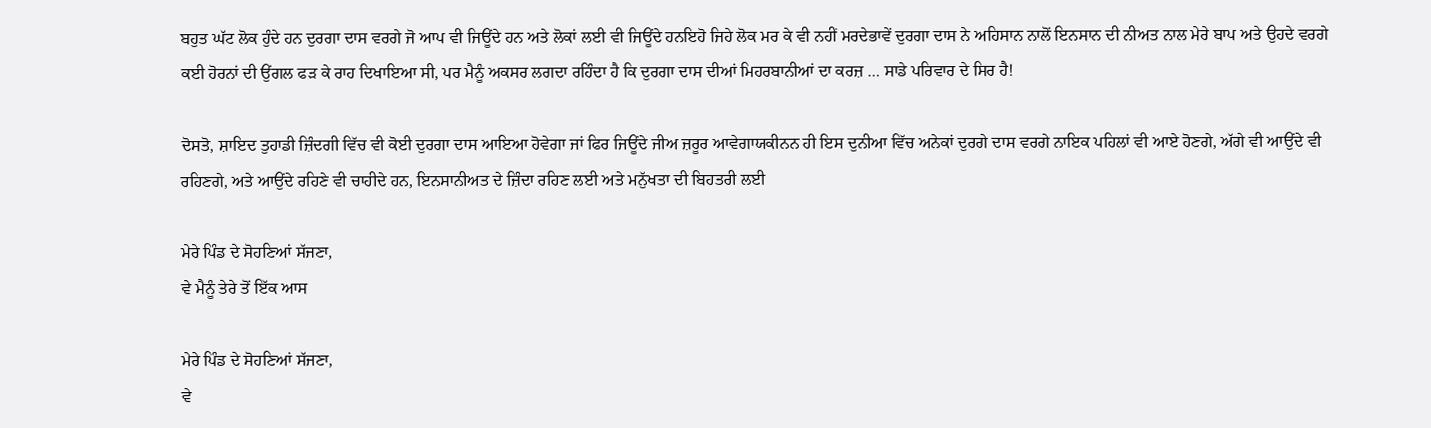ਬਹੁਤ ਘੱਟ ਲੋਕ ਹੁੰਦੇ ਹਨ ਦੁਰਗਾ ਦਾਸ ਵਰਗੇ ਜੋ ਆਪ ਵੀ ਜਿਊਂਦੇ ਹਨ ਅਤੇ ਲੋਕਾਂ ਲਈ ਵੀ ਜਿਊਂਦੇ ਹਨਇਹੋ ਜਿਹੇ ਲੋਕ ਮਰ ਕੇ ਵੀ ਨਹੀਂ ਮਰਦੇਭਾਵੇਂ ਦੁਰਗਾ ਦਾਸ ਨੇ ਅਹਿਸਾਨ ਨਾਲੋਂ ਇਨਸਾਨ ਦੀ ਨੀਅਤ ਨਾਲ ਮੇਰੇ ਬਾਪ ਅਤੇ ਉਹਦੇ ਵਰਗੇ ਕਈ ਹੋਰਨਾਂ ਦੀ ਉਂਗਲ ਫੜ ਕੇ ਰਾਹ ਦਿਖਾਇਆ ਸੀ, ਪਰ ਮੈਨੂੰ ਅਕਸਰ ਲਗਦਾ ਰਹਿੰਦਾ ਹੈ ਕਿ ਦੁਰਗਾ ਦਾਸ ਦੀਆਂ ਮਿਹਰਬਾਨੀਆਂ ਦਾ ਕਰਜ਼ … ਸਾਡੇ ਪਰਿਵਾਰ ਦੇ ਸਿਰ ਹੈ!

ਦੋਸਤੋ, ਸ਼ਾਇਦ ਤੁਹਾਡੀ ਜ਼ਿੰਦਗੀ ਵਿੱਚ ਵੀ ਕੋਈ ਦੁਰਗਾ ਦਾਸ ਆਇਆ ਹੋਵੇਗਾ ਜਾਂ ਫਿਰ ਜਿਊਂਦੇ ਜੀਅ ਜ਼ਰੂਰ ਆਵੇਗਾਯਕੀਨਨ ਹੀ ਇਸ ਦੁਨੀਆ ਵਿੱਚ ਅਨੇਕਾਂ ਦੁਰਗੇ ਦਾਸ ਵਰਗੇ ਨਾਇਕ ਪਹਿਲਾਂ ਵੀ ਆਏ ਹੋਣਗੇ, ਅੱਗੇ ਵੀ ਆਉਂਦੇ ਵੀ ਰਹਿਣਗੇ, ਅਤੇ ਆਉਂਦੇ ਰਹਿਣੇ ਵੀ ਚਾਹੀਦੇ ਹਨ, ਇਨਸਾਨੀਅਤ ਦੇ ਜ਼ਿੰਦਾ ਰਹਿਣ ਲਈ ਅਤੇ ਮਨੁੱਖਤਾ ਦੀ ਬਿਹਤਰੀ ਲਈ

ਮੇਰੇ ਪਿੰਡ ਦੇ ਸੋਹਣਿਆਂ ਸੱਜਣਾ,
ਵੇ ਮੈਨੂੰ ਤੇਰੇ ਤੋਂ ਇੱਕ ਆਸ

ਮੇਰੇ ਪਿੰਡ ਦੇ ਸੋਹਣਿਆਂ ਸੱਜਣਾ,
ਵੇ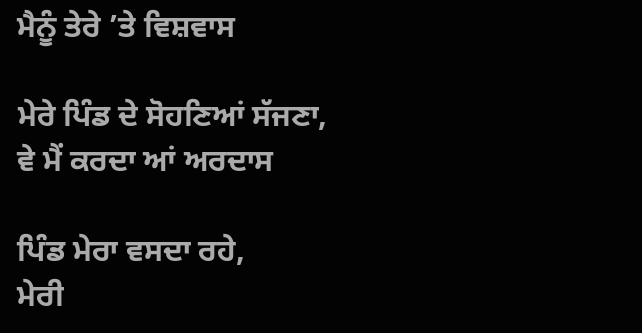ਮੈਨੂੰ ਤੇਰੇ ’ਤੇ ਵਿਸ਼ਵਾਸ

ਮੇਰੇ ਪਿੰਡ ਦੇ ਸੋਹਣਿਆਂ ਸੱਜਣਾ,
ਵੇ ਮੈਂ ਕਰਦਾ ਆਂ ਅਰਦਾਸ

ਪਿੰਡ ਮੇਰਾ ਵਸਦਾ ਰਹੇ,
ਮੇਰੀ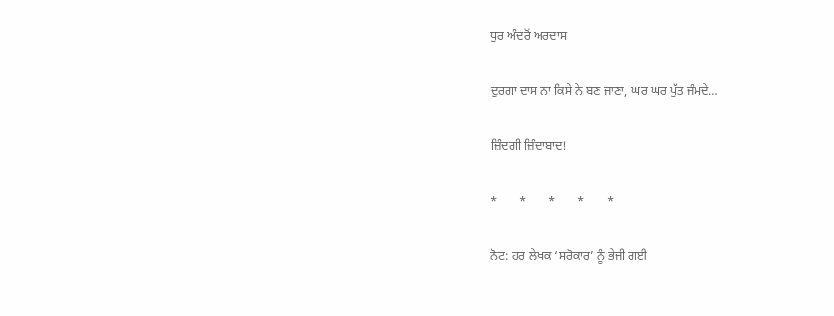ਧੁਰ ਅੰਦਰੋਂ ਅਰਦਾਸ

ਦੁਰਗਾ ਦਾਸ ਨਾ ਕਿਸੇ ਨੇ ਬਣ ਜਾਣਾ, ਘਰ ਘਰ ਪੁੱਤ ਜੰਮਦੇ…

ਜ਼ਿੰਦਗੀ ਜ਼ਿੰਦਾਬਾਦ!

*       *       *       *       *

ਨੋਟ: ਹਰ ਲੇਖਕ ‘ਸਰੋਕਾਰ’ ਨੂੰ ਭੇਜੀ ਗਈ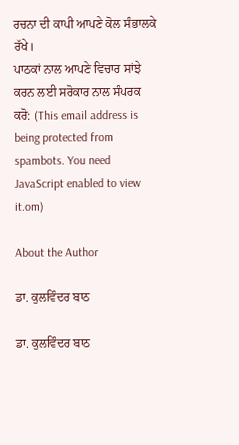ਰਚਨਾ ਦੀ ਕਾਪੀ ਆਪਣੇ ਕੋਲ ਸੰਭਾਲਕੇ ਰੱਖੇ।
ਪਾਠਕਾਂ ਨਾਲ ਆਪਣੇ ਵਿਚਾਰ ਸਾਂਝੇ ਕਰਨ ਲਈ ਸਰੋਕਾਰ ਨਾਲ ਸੰਪਰਕ ਕਰੋ: (This email address is being protected from spambots. You need JavaScript enabled to view it.om)

About the Author

ਡਾ. ਕੁਲਵਿੰਦਰ ਬਾਠ

ਡਾ. ਕੁਲਵਿੰਦਰ ਬਾਠ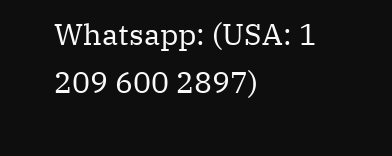Whatsapp: (USA: 1 209 600 2897)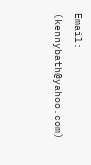Email: (kennybath@yahoo.com)